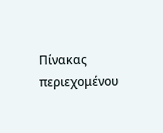Πίνακας περιεχομένου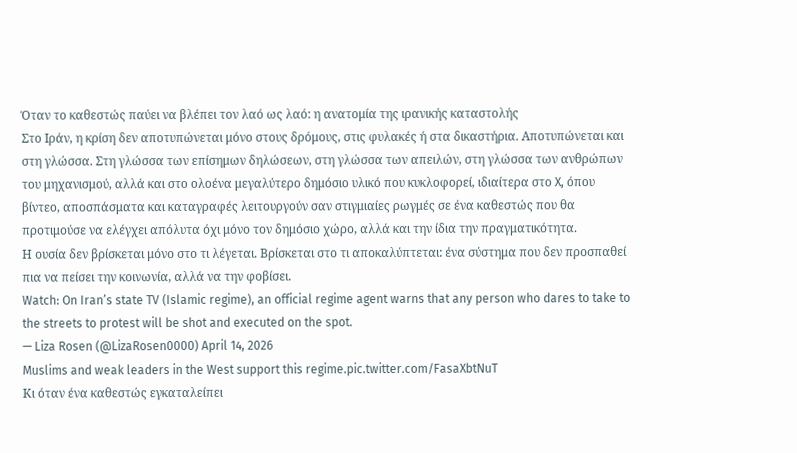Όταν το καθεστώς παύει να βλέπει τον λαό ως λαό: η ανατομία της ιρανικής καταστολής
Στο Ιράν, η κρίση δεν αποτυπώνεται μόνο στους δρόμους, στις φυλακές ή στα δικαστήρια. Αποτυπώνεται και στη γλώσσα. Στη γλώσσα των επίσημων δηλώσεων, στη γλώσσα των απειλών, στη γλώσσα των ανθρώπων του μηχανισμού, αλλά και στο ολοένα μεγαλύτερο δημόσιο υλικό που κυκλοφορεί, ιδιαίτερα στο X, όπου βίντεο, αποσπάσματα και καταγραφές λειτουργούν σαν στιγμιαίες ρωγμές σε ένα καθεστώς που θα προτιμούσε να ελέγχει απόλυτα όχι μόνο τον δημόσιο χώρο, αλλά και την ίδια την πραγματικότητα.
Η ουσία δεν βρίσκεται μόνο στο τι λέγεται. Βρίσκεται στο τι αποκαλύπτεται: ένα σύστημα που δεν προσπαθεί πια να πείσει την κοινωνία, αλλά να την φοβίσει.
Watch: On Iran’s state TV (Islamic regime), an official regime agent warns that any person who dares to take to the streets to protest will be shot and executed on the spot.
— Liza Rosen (@LizaRosen0000) April 14, 2026
Muslims and weak leaders in the West support this regime.pic.twitter.com/FasaXbtNuT
Κι όταν ένα καθεστώς εγκαταλείπει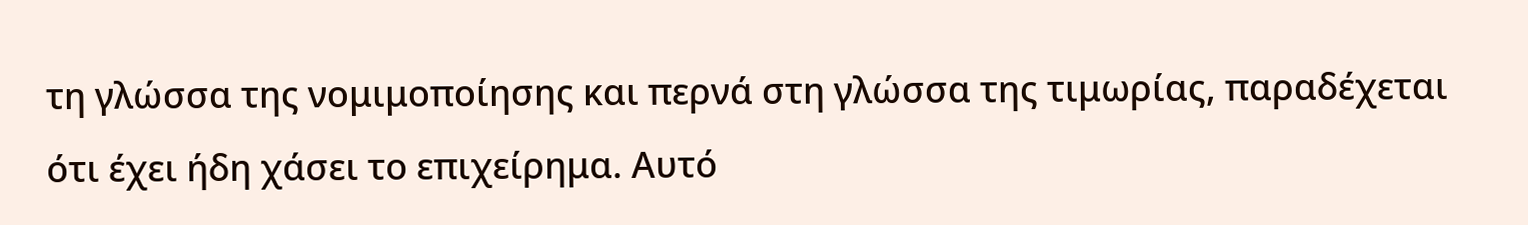τη γλώσσα της νομιμοποίησης και περνά στη γλώσσα της τιμωρίας, παραδέχεται ότι έχει ήδη χάσει το επιχείρημα. Αυτό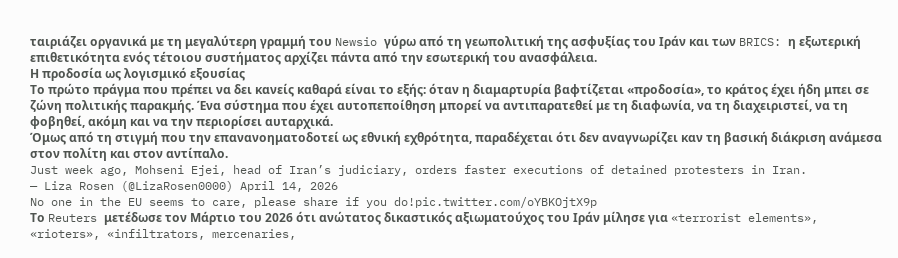ταιριάζει οργανικά με τη μεγαλύτερη γραμμή του Newsio γύρω από τη γεωπολιτική της ασφυξίας του Ιράν και των BRICS: η εξωτερική επιθετικότητα ενός τέτοιου συστήματος αρχίζει πάντα από την εσωτερική του ανασφάλεια.
Η προδοσία ως λογισμικό εξουσίας
Το πρώτο πράγμα που πρέπει να δει κανείς καθαρά είναι το εξής: όταν η διαμαρτυρία βαφτίζεται «προδοσία», το κράτος έχει ήδη μπει σε ζώνη πολιτικής παρακμής. Ένα σύστημα που έχει αυτοπεποίθηση μπορεί να αντιπαρατεθεί με τη διαφωνία, να τη διαχειριστεί, να τη φοβηθεί, ακόμη και να την περιορίσει αυταρχικά.
Όμως από τη στιγμή που την επανανοηματοδοτεί ως εθνική εχθρότητα, παραδέχεται ότι δεν αναγνωρίζει καν τη βασική διάκριση ανάμεσα στον πολίτη και στον αντίπαλο.
Just week ago, Mohseni Ejei, head of Iran’s judiciary, orders faster executions of detained protesters in Iran.
— Liza Rosen (@LizaRosen0000) April 14, 2026
No one in the EU seems to care, please share if you do!pic.twitter.com/oYBKOjtX9p
Το Reuters μετέδωσε τον Μάρτιο του 2026 ότι ανώτατος δικαστικός αξιωματούχος του Ιράν μίλησε για «terrorist elements», «rioters», «infiltrators, mercenaries,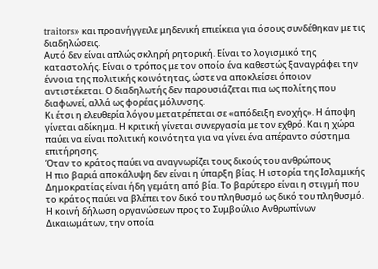traitors» και προανήγγειλε μηδενική επιείκεια για όσους συνδέθηκαν με τις διαδηλώσεις.
Αυτό δεν είναι απλώς σκληρή ρητορική. Είναι το λογισμικό της καταστολής. Είναι ο τρόπος με τον οποίο ένα καθεστώς ξαναγράφει την έννοια της πολιτικής κοινότητας, ώστε να αποκλείσει όποιον αντιστέκεται. Ο διαδηλωτής δεν παρουσιάζεται πια ως πολίτης που διαφωνεί, αλλά ως φορέας μόλυνσης.
Κι έτσι η ελευθερία λόγου μετατρέπεται σε «απόδειξη ενοχής». Η άποψη γίνεται αδίκημα. Η κριτική γίνεται συνεργασία με τον εχθρό. Και η χώρα παύει να είναι πολιτική κοινότητα για να γίνει ένα απέραντο σύστημα επιτήρησης.
Όταν το κράτος παύει να αναγνωρίζει τους δικούς του ανθρώπους
Η πιο βαριά αποκάλυψη δεν είναι η ύπαρξη βίας. Η ιστορία της Ισλαμικής Δημοκρατίας είναι ήδη γεμάτη από βία. Το βαρύτερο είναι η στιγμή που το κράτος παύει να βλέπει τον δικό του πληθυσμό ως δικό του πληθυσμό.
Η κοινή δήλωση οργανώσεων προς το Συμβούλιο Ανθρωπίνων Δικαιωμάτων, την οποία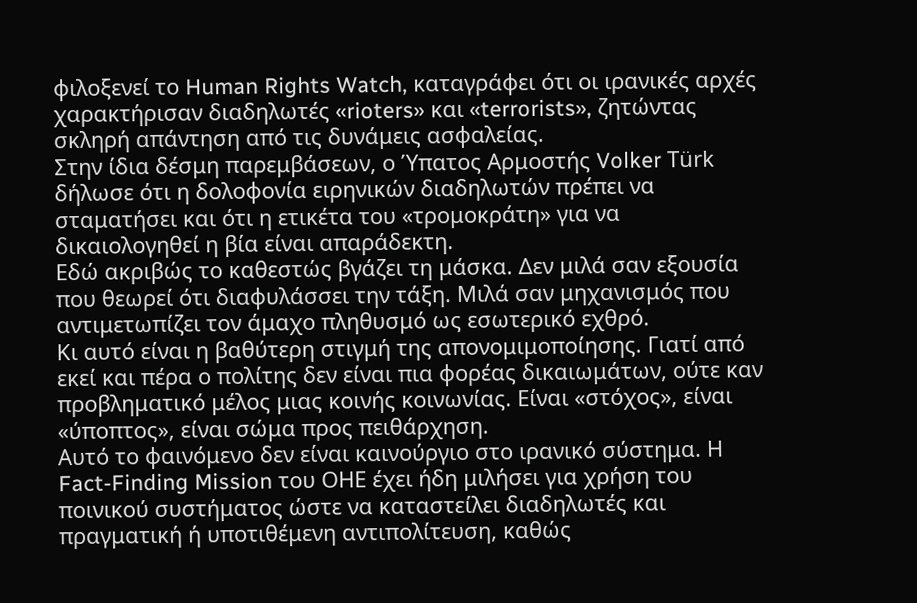φιλοξενεί το Human Rights Watch, καταγράφει ότι οι ιρανικές αρχές χαρακτήρισαν διαδηλωτές «rioters» και «terrorists», ζητώντας σκληρή απάντηση από τις δυνάμεις ασφαλείας.
Στην ίδια δέσμη παρεμβάσεων, ο Ύπατος Αρμοστής Volker Türk δήλωσε ότι η δολοφονία ειρηνικών διαδηλωτών πρέπει να σταματήσει και ότι η ετικέτα του «τρομοκράτη» για να δικαιολογηθεί η βία είναι απαράδεκτη.
Εδώ ακριβώς το καθεστώς βγάζει τη μάσκα. Δεν μιλά σαν εξουσία που θεωρεί ότι διαφυλάσσει την τάξη. Μιλά σαν μηχανισμός που αντιμετωπίζει τον άμαχο πληθυσμό ως εσωτερικό εχθρό.
Κι αυτό είναι η βαθύτερη στιγμή της απονομιμοποίησης. Γιατί από εκεί και πέρα ο πολίτης δεν είναι πια φορέας δικαιωμάτων, ούτε καν προβληματικό μέλος μιας κοινής κοινωνίας. Είναι «στόχος», είναι «ύποπτος», είναι σώμα προς πειθάρχηση.
Αυτό το φαινόμενο δεν είναι καινούργιο στο ιρανικό σύστημα. Η Fact-Finding Mission του ΟΗΕ έχει ήδη μιλήσει για χρήση του ποινικού συστήματος ώστε να καταστείλει διαδηλωτές και πραγματική ή υποτιθέμενη αντιπολίτευση, καθώς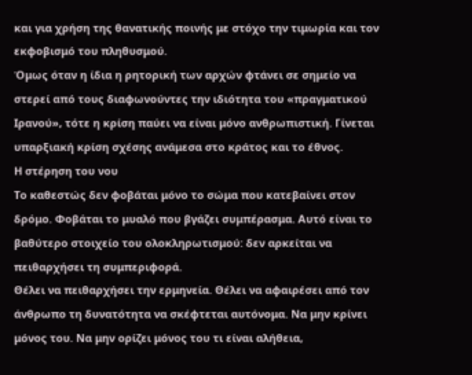και για χρήση της θανατικής ποινής με στόχο την τιμωρία και τον εκφοβισμό του πληθυσμού.
Όμως όταν η ίδια η ρητορική των αρχών φτάνει σε σημείο να στερεί από τους διαφωνούντες την ιδιότητα του «πραγματικού Ιρανού», τότε η κρίση παύει να είναι μόνο ανθρωπιστική. Γίνεται υπαρξιακή κρίση σχέσης ανάμεσα στο κράτος και το έθνος.
Η στέρηση του νου
Το καθεστώς δεν φοβάται μόνο το σώμα που κατεβαίνει στον δρόμο. Φοβάται το μυαλό που βγάζει συμπέρασμα. Αυτό είναι το βαθύτερο στοιχείο του ολοκληρωτισμού: δεν αρκείται να πειθαρχήσει τη συμπεριφορά.
Θέλει να πειθαρχήσει την ερμηνεία. Θέλει να αφαιρέσει από τον άνθρωπο τη δυνατότητα να σκέφτεται αυτόνομα. Να μην κρίνει μόνος του. Να μην ορίζει μόνος του τι είναι αλήθεια,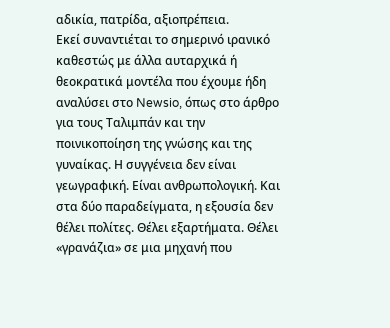αδικία, πατρίδα, αξιοπρέπεια.
Εκεί συναντιέται το σημερινό ιρανικό καθεστώς με άλλα αυταρχικά ή θεοκρατικά μοντέλα που έχουμε ήδη αναλύσει στο Newsio, όπως στο άρθρο για τους Ταλιμπάν και την ποινικοποίηση της γνώσης και της γυναίκας. Η συγγένεια δεν είναι γεωγραφική. Είναι ανθρωπολογική. Και στα δύο παραδείγματα, η εξουσία δεν θέλει πολίτες. Θέλει εξαρτήματα. Θέλει «γρανάζια» σε μια μηχανή που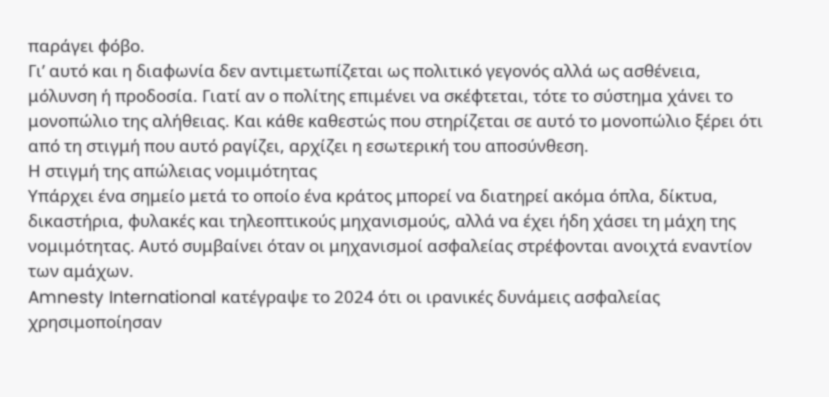παράγει φόβο.
Γι’ αυτό και η διαφωνία δεν αντιμετωπίζεται ως πολιτικό γεγονός αλλά ως ασθένεια, μόλυνση ή προδοσία. Γιατί αν ο πολίτης επιμένει να σκέφτεται, τότε το σύστημα χάνει το μονοπώλιο της αλήθειας. Και κάθε καθεστώς που στηρίζεται σε αυτό το μονοπώλιο ξέρει ότι από τη στιγμή που αυτό ραγίζει, αρχίζει η εσωτερική του αποσύνθεση.
Η στιγμή της απώλειας νομιμότητας
Υπάρχει ένα σημείο μετά το οποίο ένα κράτος μπορεί να διατηρεί ακόμα όπλα, δίκτυα, δικαστήρια, φυλακές και τηλεοπτικούς μηχανισμούς, αλλά να έχει ήδη χάσει τη μάχη της νομιμότητας. Αυτό συμβαίνει όταν οι μηχανισμοί ασφαλείας στρέφονται ανοιχτά εναντίον των αμάχων.
Amnesty International κατέγραψε το 2024 ότι οι ιρανικές δυνάμεις ασφαλείας χρησιμοποίησαν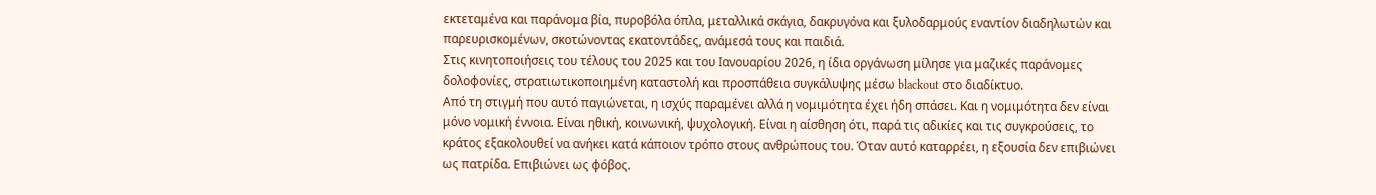εκτεταμένα και παράνομα βία, πυροβόλα όπλα, μεταλλικά σκάγια, δακρυγόνα και ξυλοδαρμούς εναντίον διαδηλωτών και παρευρισκομένων, σκοτώνοντας εκατοντάδες, ανάμεσά τους και παιδιά.
Στις κινητοποιήσεις του τέλους του 2025 και του Ιανουαρίου 2026, η ίδια οργάνωση μίλησε για μαζικές παράνομες δολοφονίες, στρατιωτικοποιημένη καταστολή και προσπάθεια συγκάλυψης μέσω blackout στο διαδίκτυο.
Από τη στιγμή που αυτό παγιώνεται, η ισχύς παραμένει αλλά η νομιμότητα έχει ήδη σπάσει. Και η νομιμότητα δεν είναι μόνο νομική έννοια. Είναι ηθική, κοινωνική, ψυχολογική. Είναι η αίσθηση ότι, παρά τις αδικίες και τις συγκρούσεις, το κράτος εξακολουθεί να ανήκει κατά κάποιον τρόπο στους ανθρώπους του. Όταν αυτό καταρρέει, η εξουσία δεν επιβιώνει ως πατρίδα. Επιβιώνει ως φόβος.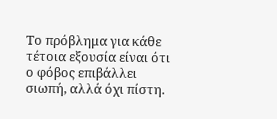Το πρόβλημα για κάθε τέτοια εξουσία είναι ότι ο φόβος επιβάλλει σιωπή, αλλά όχι πίστη.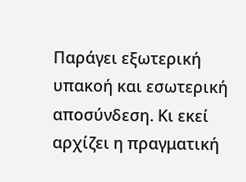Παράγει εξωτερική υπακοή και εσωτερική αποσύνδεση. Κι εκεί αρχίζει η πραγματική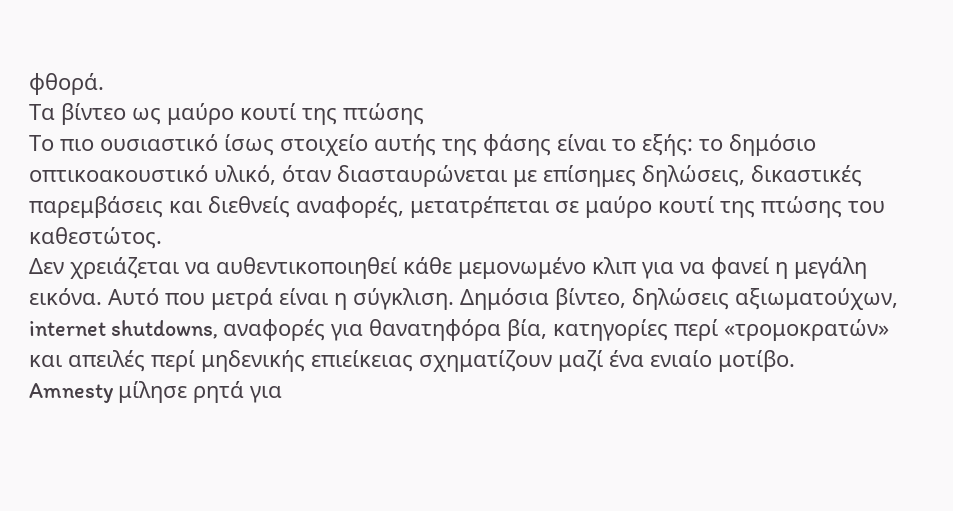φθορά.
Τα βίντεο ως μαύρο κουτί της πτώσης
Το πιο ουσιαστικό ίσως στοιχείο αυτής της φάσης είναι το εξής: το δημόσιο οπτικοακουστικό υλικό, όταν διασταυρώνεται με επίσημες δηλώσεις, δικαστικές παρεμβάσεις και διεθνείς αναφορές, μετατρέπεται σε μαύρο κουτί της πτώσης του καθεστώτος.
Δεν χρειάζεται να αυθεντικοποιηθεί κάθε μεμονωμένο κλιπ για να φανεί η μεγάλη εικόνα. Αυτό που μετρά είναι η σύγκλιση. Δημόσια βίντεο, δηλώσεις αξιωματούχων, internet shutdowns, αναφορές για θανατηφόρα βία, κατηγορίες περί «τρομοκρατών» και απειλές περί μηδενικής επιείκειας σχηματίζουν μαζί ένα ενιαίο μοτίβο.
Amnesty μίλησε ρητά για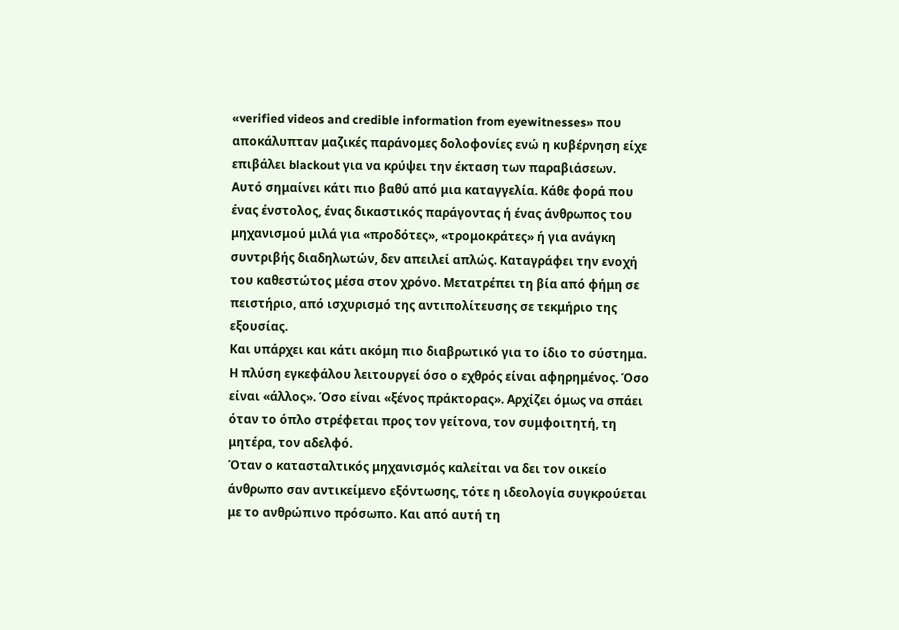«verified videos and credible information from eyewitnesses» που αποκάλυπταν μαζικές παράνομες δολοφονίες ενώ η κυβέρνηση είχε επιβάλει blackout για να κρύψει την έκταση των παραβιάσεων.
Αυτό σημαίνει κάτι πιο βαθύ από μια καταγγελία. Κάθε φορά που ένας ένστολος, ένας δικαστικός παράγοντας ή ένας άνθρωπος του μηχανισμού μιλά για «προδότες», «τρομοκράτες» ή για ανάγκη συντριβής διαδηλωτών, δεν απειλεί απλώς. Καταγράφει την ενοχή του καθεστώτος μέσα στον χρόνο. Μετατρέπει τη βία από φήμη σε πειστήριο, από ισχυρισμό της αντιπολίτευσης σε τεκμήριο της εξουσίας.
Και υπάρχει και κάτι ακόμη πιο διαβρωτικό για το ίδιο το σύστημα. Η πλύση εγκεφάλου λειτουργεί όσο ο εχθρός είναι αφηρημένος. Όσο είναι «άλλος». Όσο είναι «ξένος πράκτορας». Αρχίζει όμως να σπάει όταν το όπλο στρέφεται προς τον γείτονα, τον συμφοιτητή, τη μητέρα, τον αδελφό.
Όταν ο κατασταλτικός μηχανισμός καλείται να δει τον οικείο άνθρωπο σαν αντικείμενο εξόντωσης, τότε η ιδεολογία συγκρούεται με το ανθρώπινο πρόσωπο. Και από αυτή τη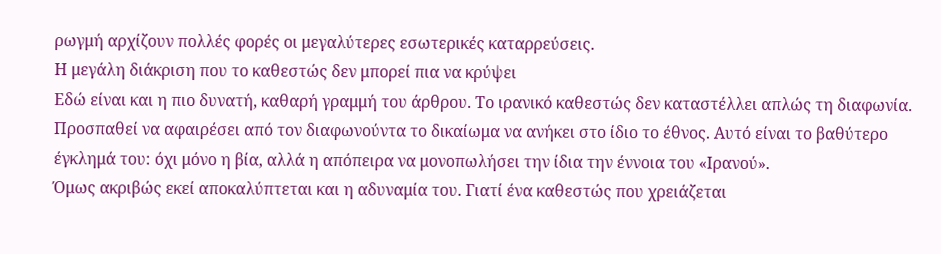ρωγμή αρχίζουν πολλές φορές οι μεγαλύτερες εσωτερικές καταρρεύσεις.
Η μεγάλη διάκριση που το καθεστώς δεν μπορεί πια να κρύψει
Εδώ είναι και η πιο δυνατή, καθαρή γραμμή του άρθρου. Το ιρανικό καθεστώς δεν καταστέλλει απλώς τη διαφωνία. Προσπαθεί να αφαιρέσει από τον διαφωνούντα το δικαίωμα να ανήκει στο ίδιο το έθνος. Αυτό είναι το βαθύτερο έγκλημά του: όχι μόνο η βία, αλλά η απόπειρα να μονοπωλήσει την ίδια την έννοια του «Ιρανού».
Όμως ακριβώς εκεί αποκαλύπτεται και η αδυναμία του. Γιατί ένα καθεστώς που χρειάζεται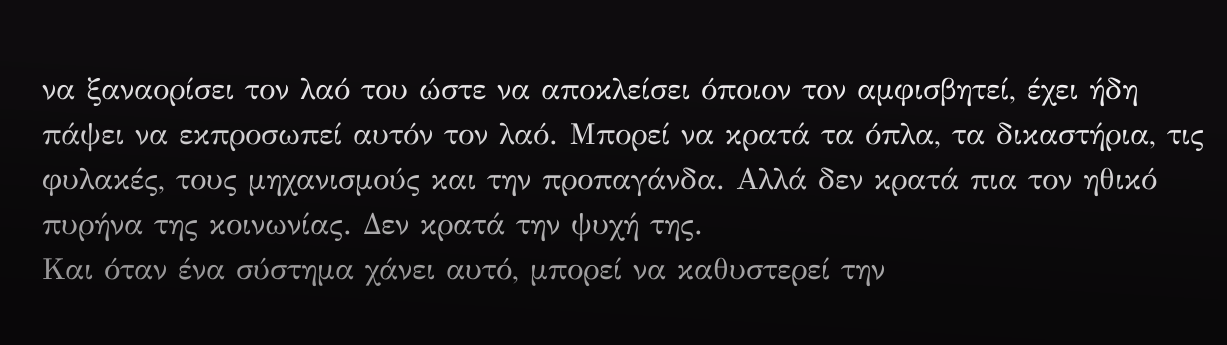να ξαναορίσει τον λαό του ώστε να αποκλείσει όποιον τον αμφισβητεί, έχει ήδη πάψει να εκπροσωπεί αυτόν τον λαό. Μπορεί να κρατά τα όπλα, τα δικαστήρια, τις φυλακές, τους μηχανισμούς και την προπαγάνδα. Αλλά δεν κρατά πια τον ηθικό πυρήνα της κοινωνίας. Δεν κρατά την ψυχή της.
Και όταν ένα σύστημα χάνει αυτό, μπορεί να καθυστερεί την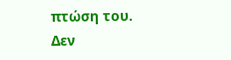πτώση του. Δεν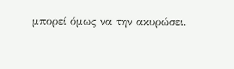μπορεί όμως να την ακυρώσει.